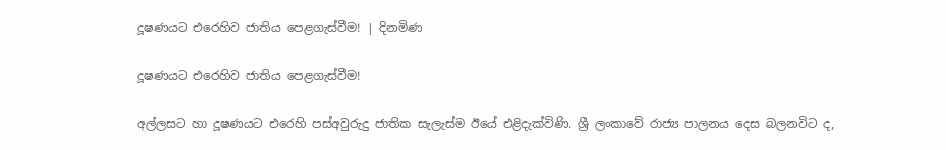දූෂණයට එරෙහිව ජාතිය පෙළගැස්වීම! | දිනමිණ

දූෂණයට එරෙහිව ජාතිය පෙළගැස්වීම!

අල්ලසට හා දූෂණයට එරෙහි පස්අවුරුදු ජාතික සැලැස්ම ඊයේ එළිදැක්විණි. ශ්‍රී ලංකාවේ රාජ්‍ය පාලනය දෙස බලනවිට ද,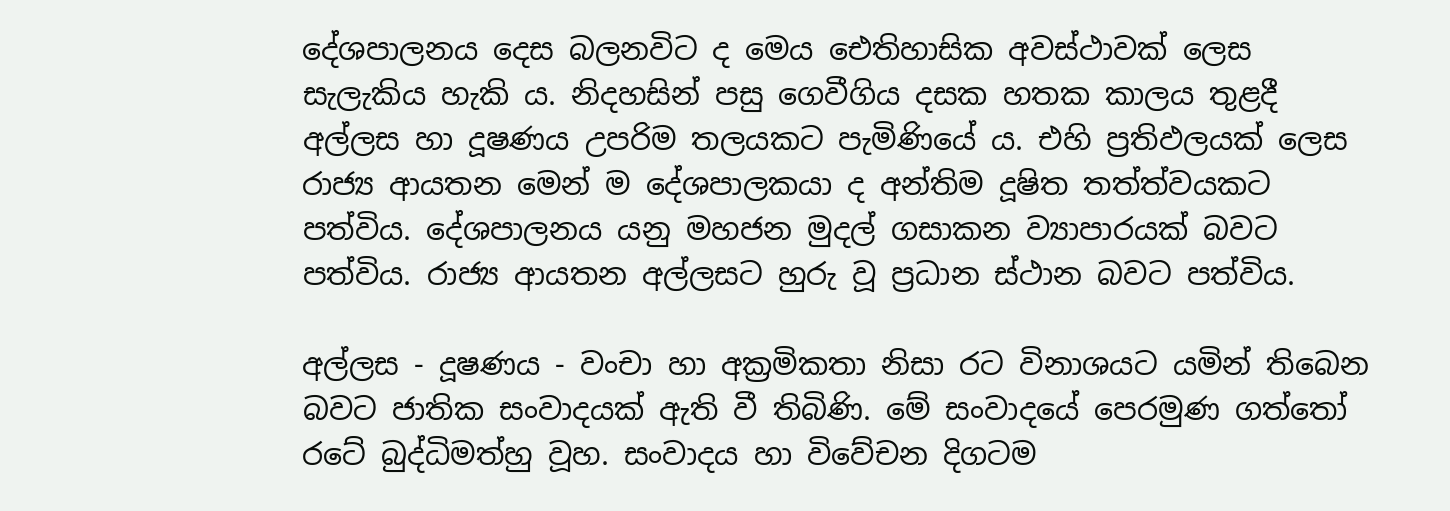දේශපාලනය දෙස බලනවිට ද මෙය ඓතිහාසික අවස්ථාවක් ලෙස සැලැකිය හැකි ය. නිදහසින් පසු ගෙවීගිය දසක හතක කාලය තුළදී අල්ලස හා දූෂණය උපරිම තලයකට පැමිණියේ ය. එහි ප්‍රතිඵලයක් ලෙස රාජ්‍ය ආයතන මෙන් ම දේශපාලකයා ද අන්තිම දූෂිත තත්ත්වයකට පත්විය. දේශපාලනය යනු මහජන මුදල් ගසාකන ව්‍යාපාරයක් බවට පත්විය. රාජ්‍ය ආයතන අල්ලසට හුරු වූ ප්‍රධාන ස්ථාන බවට පත්විය.

අල්ලස - දූෂණය - වංචා හා අක්‍රමිකතා නිසා රට විනාශයට යමින් තිබෙන බවට ජාතික සංවාදයක් ඇති වී තිබිණි. මේ සංවාදයේ පෙරමුණ ගත්තෝ රටේ බුද්ධිමත්හු වූහ. සංවාදය හා විවේචන දිගටම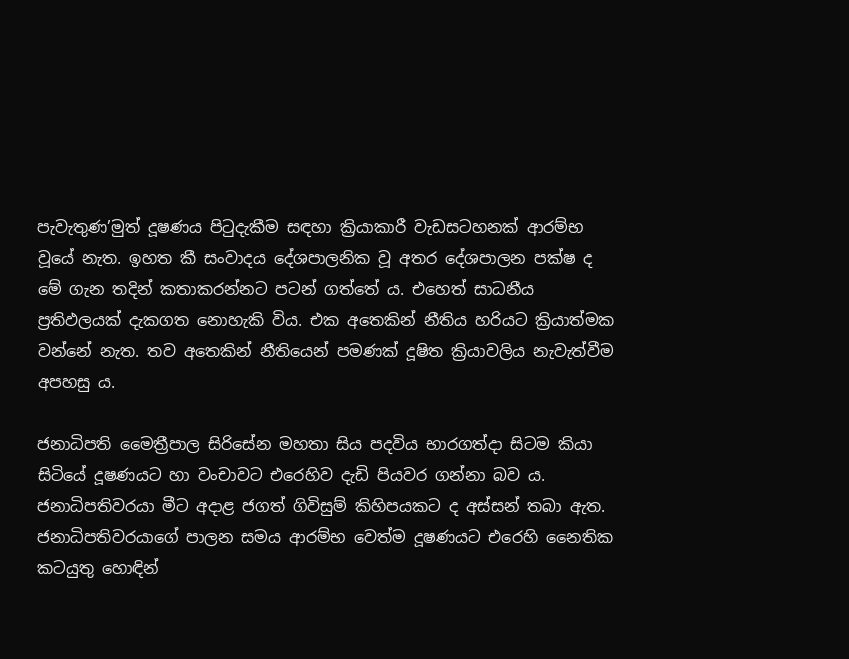පැවැතුණ’මුත් දූෂණය පිටුදැකීම සඳහා ක්‍රියාකාරී වැඩසටහනක් ආරම්භ වූයේ නැත. ඉහත කී සංවාදය දේශපාලනික වූ අතර දේශපාලන පක්ෂ ද මේ ගැන ‍තදින් කතාකරන්නට පටන් ගත්තේ ය. එහෙත් සාධනීය ප්‍රතිඵලයක් දැකගත නොහැකි විය. එක අතෙකින් නීතිය හරියට ක්‍රියාත්මක වන්නේ නැත. තව අතෙකින් නීතියෙන් පමණක් දූෂිත ක්‍රියාවලිය නැවැත්වීම අපහසු ය.

ජනාධිපති මෛත්‍රීපාල සිරිසේන මහතා සිය පදවිය භාරගත්දා සිටම කියා සිටියේ දූෂණයට හා වංචාවට එරෙහිව දැඩි පියවර ගන්නා බව ය. ජනාධිපතිවරයා මීට අදාළ ජගත් ගිවිසුම් කිහිපයකට ද අස්සන් තබා ඇත. ජනාධිපතිවරයාගේ පාලන සමය ආරම්භ වෙත්ම දූෂණයට එරෙහි නෛතික කටයුතු හොඳින්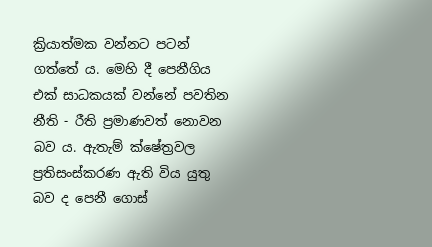ක්‍රියාත්මක වන්නට පටන් ගත්තේ ය. මෙහි දී පෙනීගිය එක් සාධකයක් වන්නේ පවතින නීති - රීති ප්‍රමාණවත් නොවන බව ය. ඇතැම් ක්ෂේත්‍රවල ප්‍රතිසංස්කරණ ඇති විය යුතු බව ද පෙනී ගොස්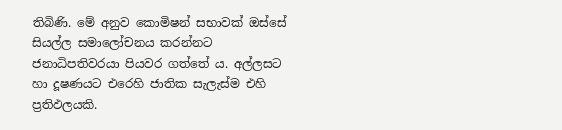තිබිණි. මේ අනුව කොමිෂන් සභාවක් ඔස්සේ සියල්ල සමාලෝචනය කරන්නට ජනාධිපතිවරයා පියවර ගත්තේ ය. අල්ලසට හා දූෂණයට එරෙහි ජාතික සැලැස්ම එහි ප්‍රතිඵලයකි.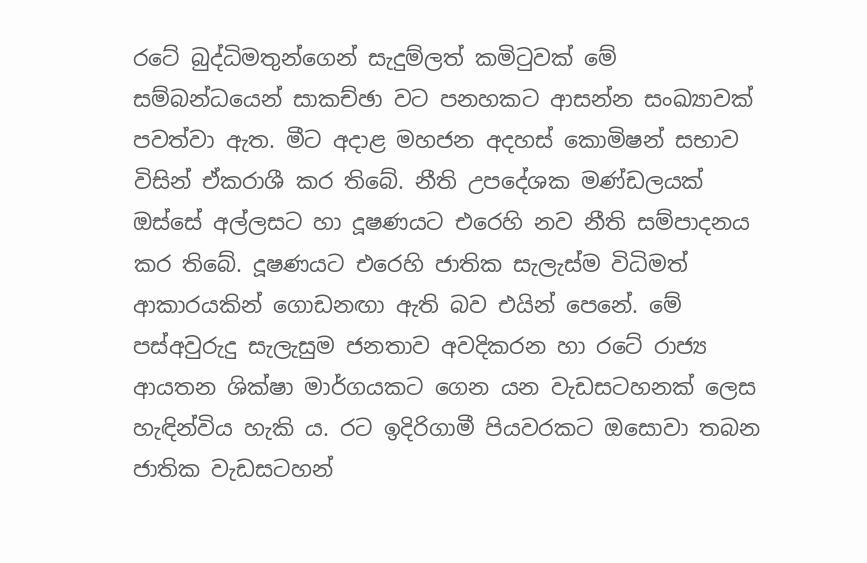රටේ බුද්ධිමතුන්ගෙන් සැදුම්ලත් කමිටුවක් මේ සම්බන්ධයෙන් සාකච්ඡා වට පනහකට ආසන්න සංඛ්‍යාවක් පවත්වා ඇත. මීට අදාළ මහජන අදහස් කොමිෂන් සභාව විසින් ඒකරාශී කර තිබේ. නීති උපදේශක මණ්ඩලයක් ඔස්සේ අල්ලසට හා දූෂණයට එරෙහි නව නීති සම්පාදනය කර තිබේ. දූෂණයට එරෙහි ජාතික සැලැස්ම විධිමත් ආකාරයකින් ගොඩනඟා ඇති බව එයින් පෙනේ. මේ පස්අවුරුදු සැලැසුම ජනතාව අවදිකරන හා රටේ රාජ්‍ය ආයතන ශික්ෂා මාර්ගයකට ගෙන යන වැඩසටහනක් ලෙස හැඳින්විය හැකි ය. රට ඉදිරිගාමී පියවරකට ඔසොවා තබන ජාතික වැඩසටහන්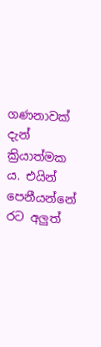ගණනාවක් දැන් ක්‍රියාත්මක ය. එයින් පෙනීයන්නේ රට අලුත්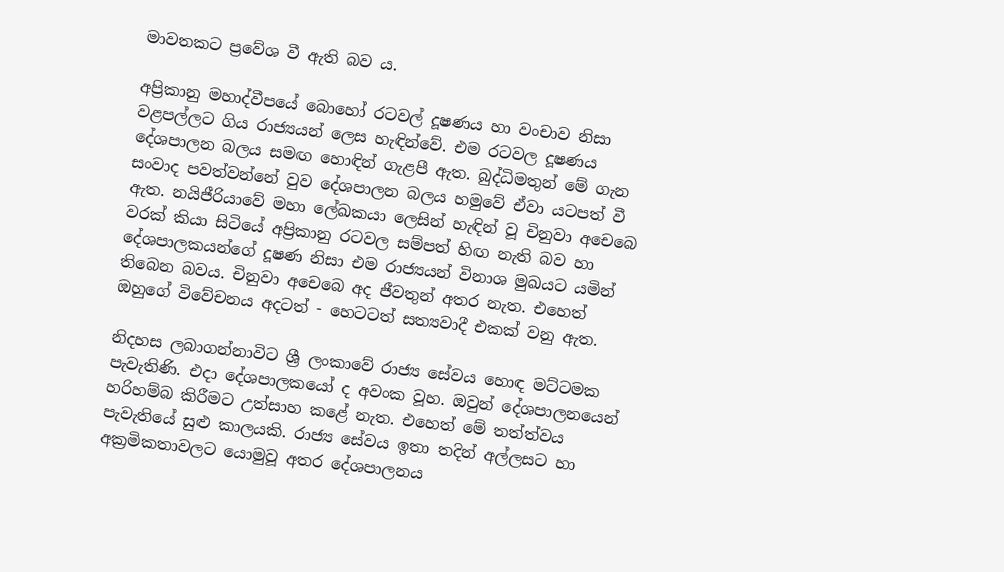මාවතකට ප්‍රවේශ වී ඇති බව ය.

අප්‍රිකානු මහාද්වීපයේ බොහෝ රටවල් දූෂණය හා වංචාව නිසා වළපල්ලට ගිය රාජ්‍යයන් ලෙස හැඳින්වේ. එම රටවල දූෂණය දේශපාලන බලය සමඟ හොඳින් ගැළපී ඇත. බුද්ධිමතුන් මේ ගැන සංවාද පවත්වන්නේ වුව දේශපාලන බලය හමුවේ ඒවා යටපත් වී ඇත. නයිජීරියාවේ මහා ලේඛකයා ලෙසින් හැඳින් වූ චිනුවා අචෙබෙ වරක් කියා සිටියේ අප්‍රිකානු රටවල සම්පත් හිඟ නැති බව හා දේශපාලකයන්ගේ දූෂණ නිසා එම රාජ්‍යයන් විනාශ මුඛයට යමින් තිබෙන බවය. චිනුවා අචෙබෙ අද ජීවතුන් අතර නැත. එහෙත් ඔහුගේ විවේචනය අදටත් - හෙටටත් සත්‍යවාදී එකක් වනු ඇත.

නිදහස ලබාගන්නාවිට ශ්‍රී ලංකාවේ රාජ්‍ය සේවය හොඳ මට්ටමක පැවැතිණි. එදා දේශපාලකයෝ ද අවංක වූහ. ඔවුන් දේශපාලනයෙන් හරිහම්බ කිරීමට උත්සාහ කළේ නැත. එහෙත් මේ තත්ත්වය පැවැතියේ සුළු කාලයකි. රාජ්‍ය සේවය ඉතා තදින් අල්ලසට හා අක්‍රමිකතාවලට යොමුවූ අතර දේශපාලනය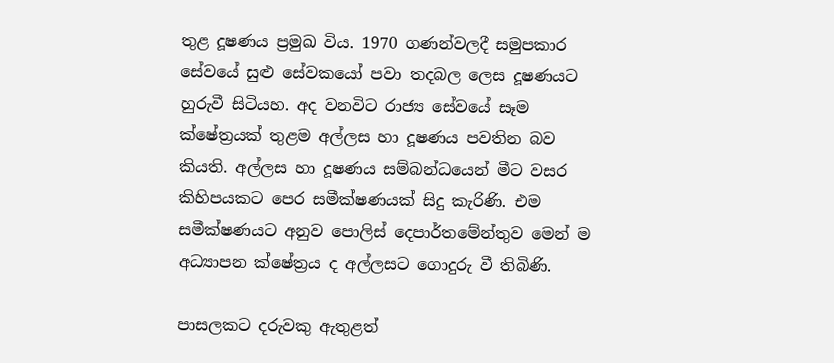තුළ දූෂණය ප්‍රමුඛ විය. 1970 ගණන්වලදී සමුපකාර සේවයේ සුළු සේවකයෝ පවා තදබල ලෙස දූෂණයට හුරුවී සිටියහ. අද වනවිට රාජ්‍ය සේවයේ සෑම ක්ෂේත්‍රයක් තුළම අල්ලස හා දූෂණය පවතින බව කියති. අල්ලස හා දූෂණය සම්බන්ධයෙන් මීට වසර කිහිපයකට පෙර සමීක්ෂණයක් සිදු කැරිණි. එම සමීක්ෂණයට අනුව පොලිස් දෙපාර්තමේන්තුව මෙන් ම අධ්‍යාපන ක්ෂේත්‍රය ද අල්ලසට ගොදුරු වී තිබිණි.

පාසලකට දරුවකු ඇතුළත්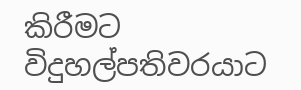කිරීමට විදුහල්පතිවරයාට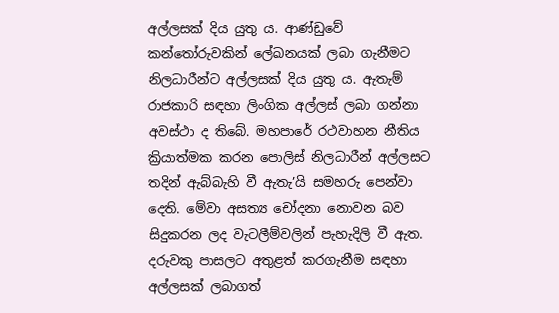අල්ලසක් දිය යුතු ය. ආණ්ඩුවේ කන්තෝරුවකින් ලේඛනයක් ලබා ගැනීමට නිලධාරීන්ට අල්ලසක් දිය යුතු ය. ඇතැම් රාජකාරි සඳහා ලිංගික අල්ලස් ලබා ගන්නා අවස්ථා ද තිබේ. මහපාරේ රථවාහන නීතිය ක්‍රියාත්මක කරන පොලිස් නිලධාරීන් අල්ලසට තදින් ඇබ්බැහි වී ඇතැ’යි සමහරු පෙන්වා දෙති. මේවා අසත්‍ය චෝදනා නොවන බව සිදුකරන ලද වැටලීම්වලින් පැහැදිලි වී ඇත. දරුවකු පාසලට අතුළත් කරගැනීම සඳහා අල්ලසක් ලබාගත්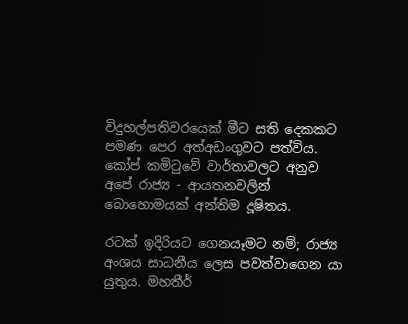විදුහල්පතිවරයෙක් මීට සති දෙකකට පමණ පෙර අත්අඩංගුවට පත්විය. කෝප් කමිටුවේ වාර්තාවලට අනුව අපේ රාජ්‍ය - ආයතනවලින් බොහොමයක් අන්තිම දූෂිතය.

රටක් ඉදිරියට ගෙනයෑමට නම්; රාජ්‍ය අංශය සාධනීය ලෙස පවත්වාගෙන යා යුතුය. මහතීර්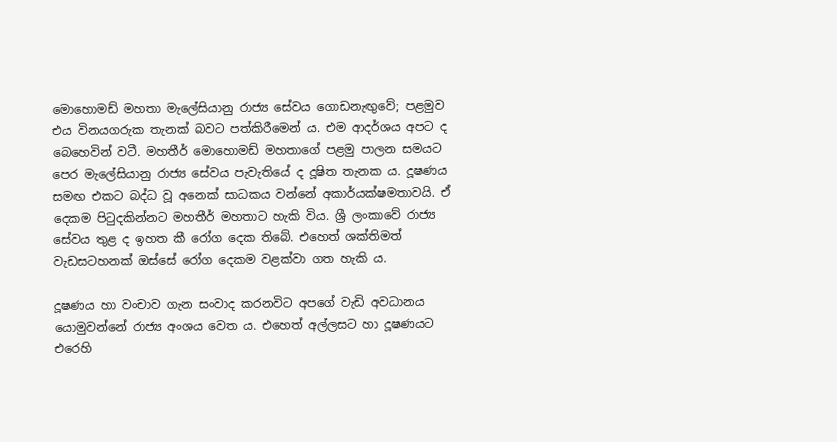මොහොමඩ් මහතා මැලේසියානු රාජ්‍ය සේවය ගොඩනැඟුවේ; පළමුව එය විනයගරුක තැනක් බවට පත්කිරීමෙන් ය. එම ආදර්ශය අපට ද බෙහෙවින් වටී. මහතීර් මොහොමඩ් මහතාගේ පළමු පාලන සමයට පෙර මැලේසියානු රාජ්‍ය සේවය පැවැතියේ ද දූෂිත තැනක ය. දූෂණය සමඟ එකට බද්ධ වූ අනෙක් සාධකය වන්නේ අකාර්යක්ෂමතාවයි. ඒ දෙකම පිටුදකින්නට මහතීර් මහතාට හැකි විය. ශ්‍රී ලංකාවේ රාජ්‍ය සේවය තුළ ද ඉහත කී රෝග දෙක තිබේ. එහෙත් ශක්තිමත් වැඩසටහනක් ඔස්සේ රෝග දෙකම වළක්වා ගත හැකි ය.

දූෂණය හා වංචාව ගැන සංවාද කරනවිට අපගේ වැඩි අවධානය යොමුවන්නේ රාජ්‍ය අංශය වෙත ය. එහෙත් අල්ලසට හා දූෂණයට එරෙහි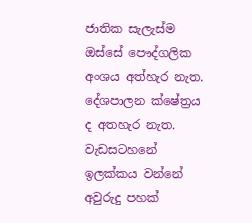ජාතික සැලැස්ම ඔස්සේ පෞද්ගලික අංශය අත්හැර නැත. දේශපාලන ක්ෂේත්‍රය ද අතහැර නැත. වැඩසටහනේ ඉලක්කය වන්නේ අවුරුදු පහක්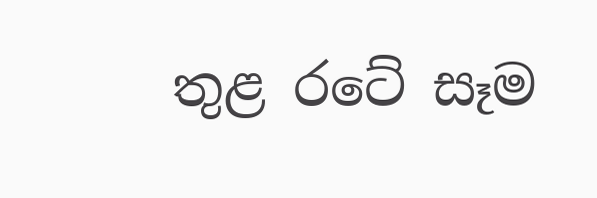තුළ රටේ සෑම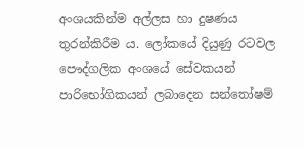අංශයකින්ම අල්ලස හා දුෂණය තුරන්කිරීම ය. ලෝකයේ දියුණු රටවල පෞද්ගලික අංශයේ සේවකයන් පාරිභෝගිකයන් ලබාදෙන සන්තෝෂම්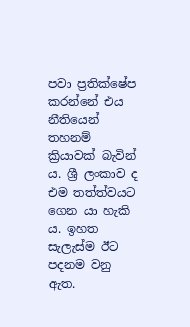පවා ප්‍රතික්ෂේප කරන්නේ එය නීතියෙන් තහනම් ක්‍රියාවක් බැවින් ය. ශ්‍රී ලංකාව ද එම තත්ත්වයට ගෙන යා හැකි ය. ඉහත සැලැස්ම ඊට පදනම වනු ඇත.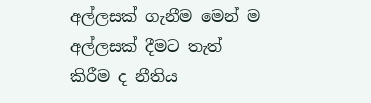අල්ලසක් ගැනීම මෙන් ම අල්ලසක් දීමට තැත් කිරීම ද නීතිය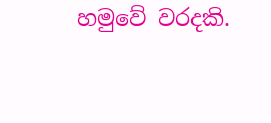හමුවේ වරදකි.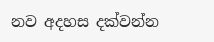නව අදහස දක්වන්න